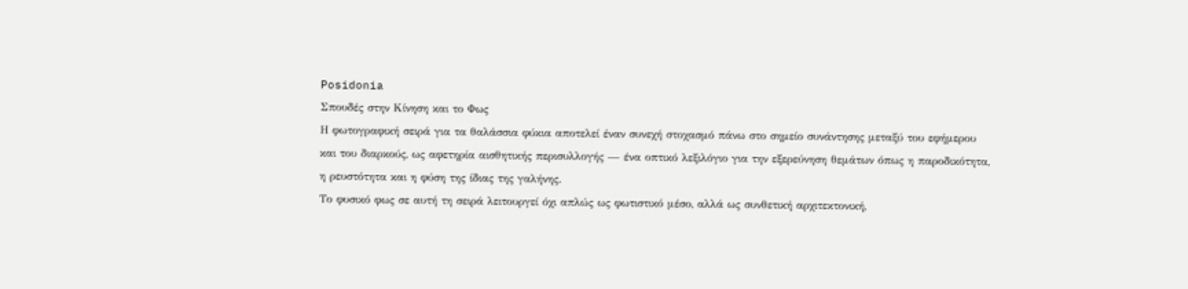Posidonia
Σπουδές στην Κίνηση και το Φως
Η φωτογραφική σειρά για τα θαλάσσια φύκια αποτελεί έναν συνεχή στοχασμό πάνω στο σημείο συνάντησης μεταξύ του εφήμερου και του διαρκούς, ως αφετηρία αισθητικής περισυλλογής — ένα οπτικό λεξιλόγιο για την εξερεύνηση θεμάτων όπως η παροδικότητα, η ρευστότητα και η φύση της ίδιας της γαλήνης.
Το φυσικό φως σε αυτή τη σειρά λειτουργεί όχι απλώς ως φωτιστικό μέσο, αλλά ως συνθετική αρχιτεκτονική,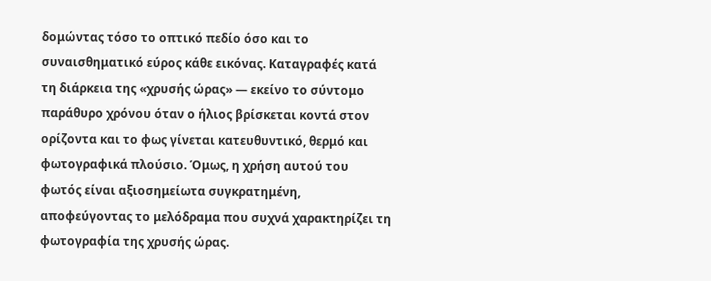δομώντας τόσο το οπτικό πεδίο όσο και το συναισθηματικό εύρος κάθε εικόνας. Καταγραφές κατά τη διάρκεια της «χρυσής ώρας» — εκείνο το σύντομο παράθυρο χρόνου όταν ο ήλιος βρίσκεται κοντά στον ορίζοντα και το φως γίνεται κατευθυντικό, θερμό και φωτογραφικά πλούσιο. Όμως, η χρήση αυτού του φωτός είναι αξιοσημείωτα συγκρατημένη, αποφεύγοντας το μελόδραμα που συχνά χαρακτηρίζει τη φωτογραφία της χρυσής ώρας.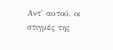Αντ' αυτού, οι στιγμές της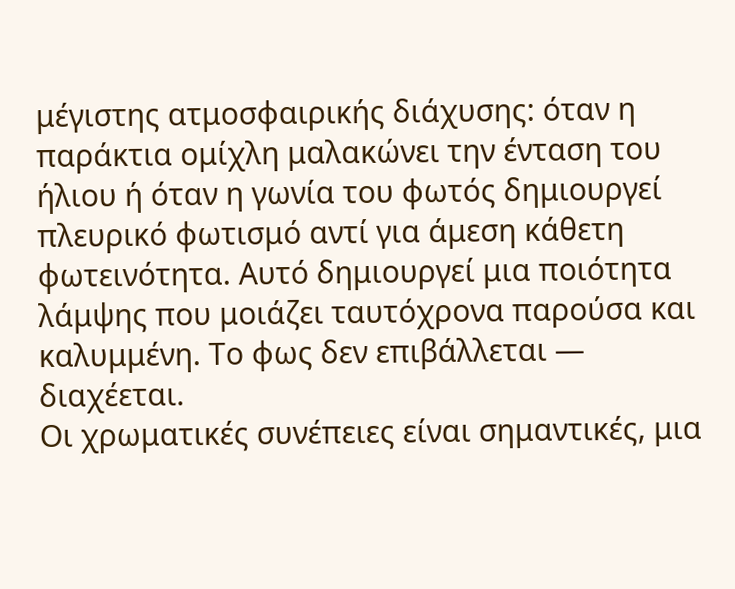μέγιστης ατμοσφαιρικής διάχυσης: όταν η παράκτια ομίχλη μαλακώνει την ένταση του ήλιου ή όταν η γωνία του φωτός δημιουργεί πλευρικό φωτισμό αντί για άμεση κάθετη φωτεινότητα. Αυτό δημιουργεί μια ποιότητα λάμψης που μοιάζει ταυτόχρονα παρούσα και καλυμμένη. Το φως δεν επιβάλλεται — διαχέεται.
Οι χρωματικές συνέπειες είναι σημαντικές, μια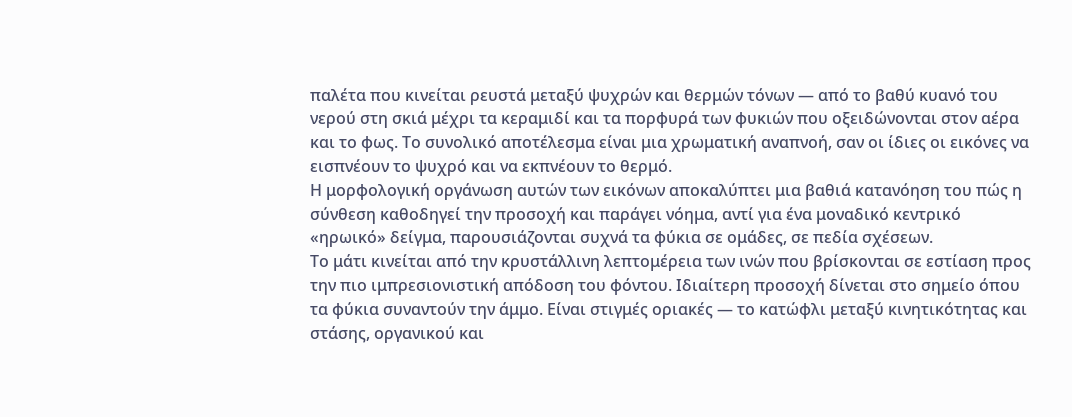παλέτα που κινείται ρευστά μεταξύ ψυχρών και θερμών τόνων — από το βαθύ κυανό του νερού στη σκιά μέχρι τα κεραμιδί και τα πορφυρά των φυκιών που οξειδώνονται στον αέρα και το φως. Το συνολικό αποτέλεσμα είναι μια χρωματική αναπνοή, σαν οι ίδιες οι εικόνες να εισπνέουν το ψυχρό και να εκπνέουν το θερμό.
Η μορφολογική οργάνωση αυτών των εικόνων αποκαλύπτει μια βαθιά κατανόηση του πώς η σύνθεση καθοδηγεί την προσοχή και παράγει νόημα, αντί για ένα μοναδικό κεντρικό «ηρωικό» δείγμα, παρουσιάζονται συχνά τα φύκια σε ομάδες, σε πεδία σχέσεων.
Το μάτι κινείται από την κρυστάλλινη λεπτομέρεια των ινών που βρίσκονται σε εστίαση προς την πιο ιμπρεσιονιστική απόδοση του φόντου. Ιδιαίτερη προσοχή δίνεται στο σημείο όπου τα φύκια συναντούν την άμμο. Είναι στιγμές οριακές — το κατώφλι μεταξύ κινητικότητας και στάσης, οργανικού και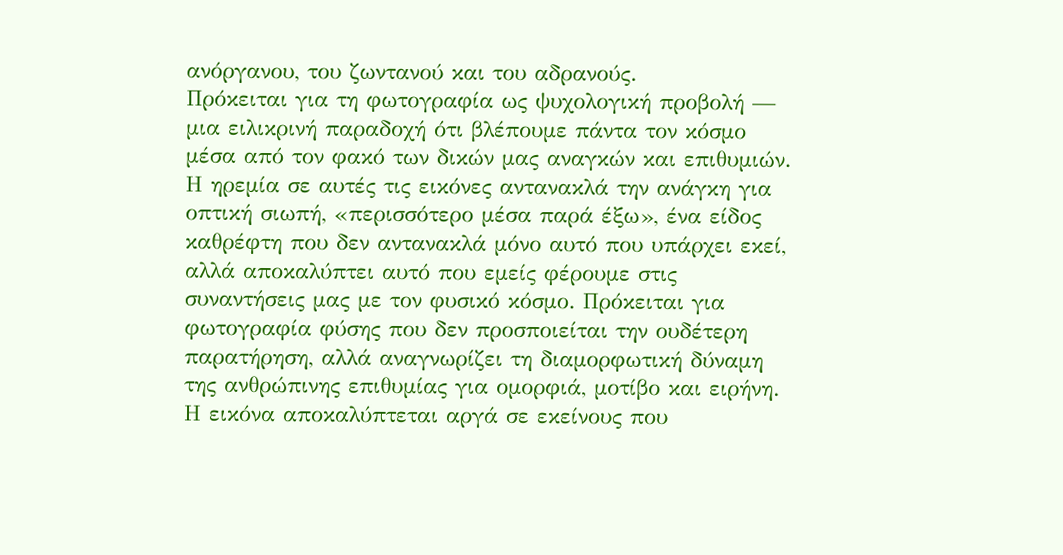ανόργανου, του ζωντανού και του αδρανούς.
Πρόκειται για τη φωτογραφία ως ψυχολογική προβολή — μια ειλικρινή παραδοχή ότι βλέπουμε πάντα τον κόσμο μέσα από τον φακό των δικών μας αναγκών και επιθυμιών. Η ηρεμία σε αυτές τις εικόνες αντανακλά την ανάγκη για οπτική σιωπή, «περισσότερο μέσα παρά έξω», ένα είδος καθρέφτη που δεν αντανακλά μόνο αυτό που υπάρχει εκεί, αλλά αποκαλύπτει αυτό που εμείς φέρουμε στις συναντήσεις μας με τον φυσικό κόσμο. Πρόκειται για φωτογραφία φύσης που δεν προσποιείται την ουδέτερη παρατήρηση, αλλά αναγνωρίζει τη διαμορφωτική δύναμη της ανθρώπινης επιθυμίας για ομορφιά, μοτίβο και ειρήνη. Η εικόνα αποκαλύπτεται αργά σε εκείνους που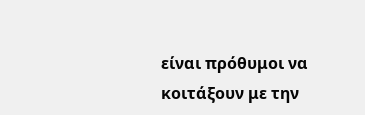είναι πρόθυμοι να κοιτάξουν με την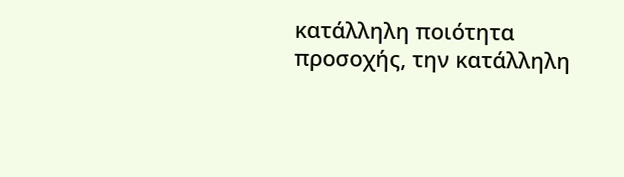κατάλληλη ποιότητα προσοχής, την κατάλληλη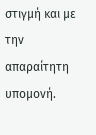στιγμή και με την απαραίτητη υπομονή.